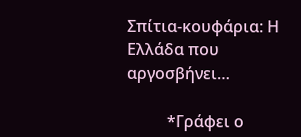Σπίτια-κουφάρια: Η Ελλάδα που αργοσβήνει…

          *Γράφει ο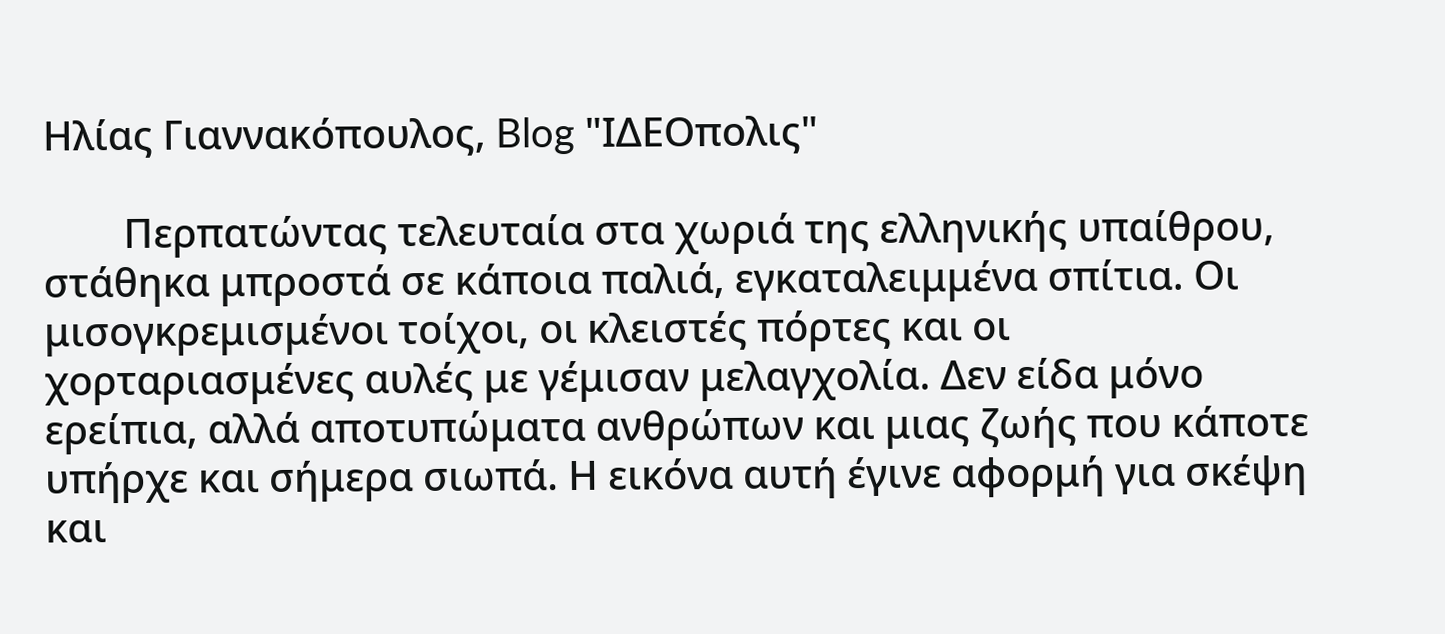Ηλίας Γιαννακόπουλος, Blog "ΙΔΕΟπολις"

        Περπατώντας τελευταία στα χωριά της ελληνικής υπαίθρου, στάθηκα μπροστά σε κάποια παλιά, εγκαταλειμμένα σπίτια. Οι μισογκρεμισμένοι τοίχοι, οι κλειστές πόρτες και οι χορταριασμένες αυλές με γέμισαν μελαγχολία. Δεν είδα μόνο ερείπια, αλλά αποτυπώματα ανθρώπων και μιας ζωής που κάποτε υπήρχε και σήμερα σιωπά. Η εικόνα αυτή έγινε αφορμή για σκέψη και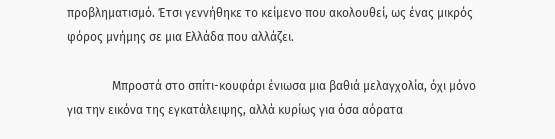προβληματισμό. Έτσι γεννήθηκε το κείμενο που ακολουθεί, ως ένας μικρός φόρος μνήμης σε μια Ελλάδα που αλλάζει.

               Μπροστά στο σπίτι-κουφάρι ένιωσα μια βαθιά μελαγχολία, όχι μόνο για την εικόνα της εγκατάλειψης, αλλά κυρίως για όσα αόρατα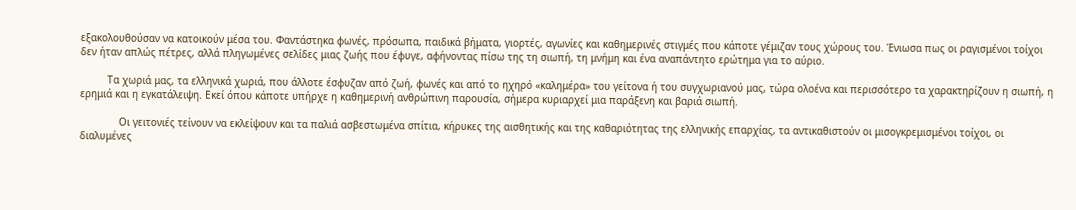εξακολουθούσαν να κατοικούν μέσα του. Φαντάστηκα φωνές, πρόσωπα, παιδικά βήματα, γιορτές, αγωνίες και καθημερινές στιγμές που κάποτε γέμιζαν τους χώρους του. Ένιωσα πως οι ραγισμένοι τοίχοι δεν ήταν απλώς πέτρες, αλλά πληγωμένες σελίδες μιας ζωής που έφυγε, αφήνοντας πίσω της τη σιωπή, τη μνήμη και ένα αναπάντητο ερώτημα για το αύριο.

         Τα χωριά μας, τα ελληνικά χωριά, που άλλοτε έσφυζαν από ζωή, φωνές και από το ηχηρό «καλημέρα» του γείτονα ή του συγχωριανού μας, τώρα ολοένα και περισσότερο τα χαρακτηρίζουν η σιωπή, η ερημιά και η εγκατάλειψη. Εκεί όπου κάποτε υπήρχε η καθημερινή ανθρώπινη παρουσία, σήμερα κυριαρχεί μια παράξενη και βαριά σιωπή.

             Οι γειτονιές τείνουν να εκλείψουν και τα παλιά ασβεστωμένα σπίτια, κήρυκες της αισθητικής και της καθαριότητας της ελληνικής επαρχίας, τα αντικαθιστούν οι μισογκρεμισμένοι τοίχοι, οι διαλυμένες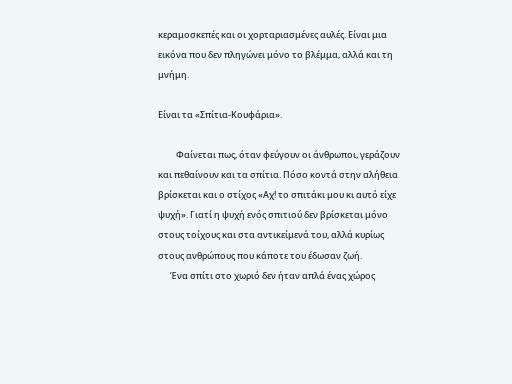κεραμοσκεπές και οι χορταριασμένες αυλές. Είναι μια εικόνα που δεν πληγώνει μόνο το βλέμμα, αλλά και τη μνήμη.

Είναι τα «Σπίτια-Κουφάρια».

         Φαίνεται πως, όταν φεύγουν οι άνθρωποι, γεράζουν και πεθαίνουν και τα σπίτια. Πόσο κοντά στην αλήθεια βρίσκεται και ο στίχος «Αχ! το σπιτάκι μου κι αυτό είχε ψυχή». Γιατί η ψυχή ενός σπιτιού δεν βρίσκεται μόνο στους τοίχους και στα αντικείμενά του, αλλά κυρίως στους ανθρώπους που κάποτε του έδωσαν ζωή.
      Ένα σπίτι στο χωριό δεν ήταν απλά ένας χώρος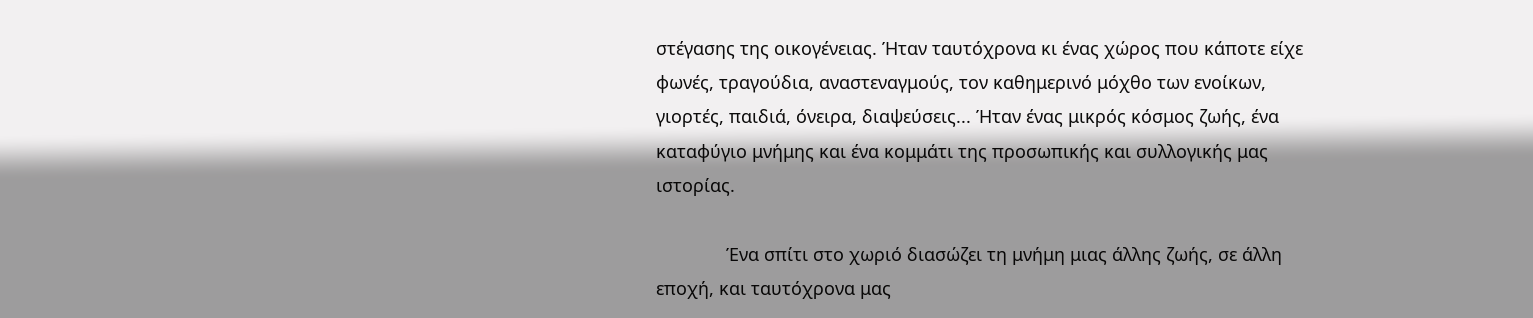στέγασης της οικογένειας. Ήταν ταυτόχρονα κι ένας χώρος που κάποτε είχε φωνές, τραγούδια, αναστεναγμούς, τον καθημερινό μόχθο των ενοίκων, γιορτές, παιδιά, όνειρα, διαψεύσεις... Ήταν ένας μικρός κόσμος ζωής, ένα καταφύγιο μνήμης και ένα κομμάτι της προσωπικής και συλλογικής μας ιστορίας.

              Ένα σπίτι στο χωριό διασώζει τη μνήμη μιας άλλης ζωής, σε άλλη εποχή, και ταυτόχρονα μας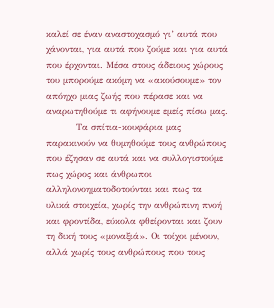καλεί σε έναν αναστοχασμό γι’ αυτά που χάνονται, για αυτά που ζούμε και για αυτά που έρχονται. Μέσα στους άδειους χώρους του μπορούμε ακόμη να «ακούσουμε» τον απόηχο μιας ζωής που πέρασε και να αναρωτηθούμε τι αφήνουμε εμείς πίσω μας.
          Τα σπίτια-κουφάρια μας παρακινούν να θυμηθούμε τους ανθρώπους που έζησαν σε αυτά και να συλλογιστούμε πως χώρος και άνθρωποι αλληλονοηματοδοτούνται και πως τα υλικά στοιχεία, χωρίς την ανθρώπινη πνοή και φροντίδα, εύκολα φθείρονται και ζουν τη δική τους «μοναξιά». Οι τοίχοι μένουν, αλλά χωρίς τους ανθρώπους που τους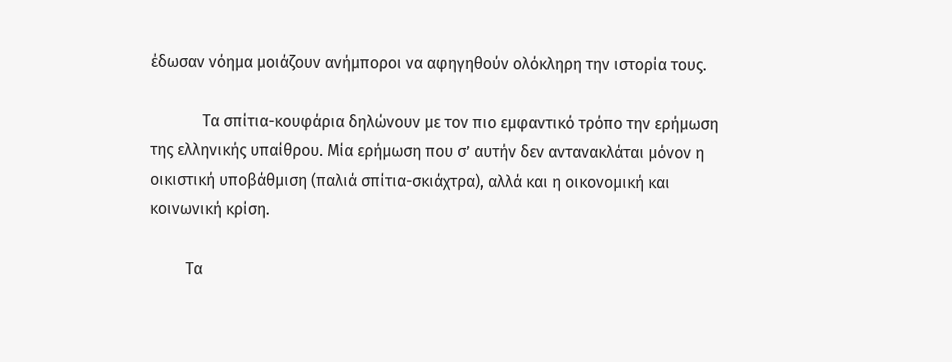έδωσαν νόημα μοιάζουν ανήμποροι να αφηγηθούν ολόκληρη την ιστορία τους.

             Τα σπίτια-κουφάρια δηλώνουν με τον πιο εμφαντικό τρόπο την ερήμωση της ελληνικής υπαίθρου. Μία ερήμωση που σ’ αυτήν δεν αντανακλάται μόνον η οικιστική υποβάθμιση (παλιά σπίτια-σκιάχτρα), αλλά και η οικονομική και κοινωνική κρίση.

         Τα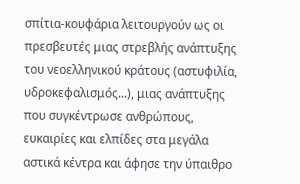σπίτια-κουφάρια λειτουργούν ως οι πρεσβευτές μιας στρεβλής ανάπτυξης του νεοελληνικού κράτους (αστυφιλία, υδροκεφαλισμός...), μιας ανάπτυξης που συγκέντρωσε ανθρώπους, ευκαιρίες και ελπίδες στα μεγάλα αστικά κέντρα και άφησε την ύπαιθρο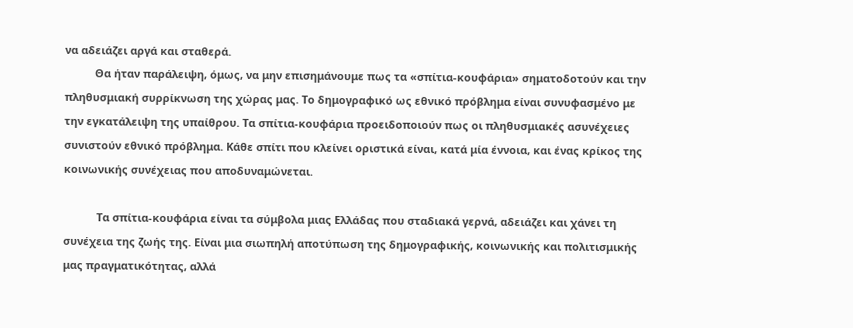να αδειάζει αργά και σταθερά.
          Θα ήταν παράλειψη, όμως, να μην επισημάνουμε πως τα «σπίτια-κουφάρια» σηματοδοτούν και την πληθυσμιακή συρρίκνωση της χώρας μας. Το δημογραφικό ως εθνικό πρόβλημα είναι συνυφασμένο με την εγκατάλειψη της υπαίθρου. Τα σπίτια-κουφάρια προειδοποιούν πως οι πληθυσμιακές ασυνέχειες συνιστούν εθνικό πρόβλημα. Κάθε σπίτι που κλείνει οριστικά είναι, κατά μία έννοια, και ένας κρίκος της κοινωνικής συνέχειας που αποδυναμώνεται.

           Τα σπίτια-κουφάρια είναι τα σύμβολα μιας Ελλάδας που σταδιακά γερνά, αδειάζει και χάνει τη συνέχεια της ζωής της. Είναι μια σιωπηλή αποτύπωση της δημογραφικής, κοινωνικής και πολιτισμικής μας πραγματικότητας, αλλά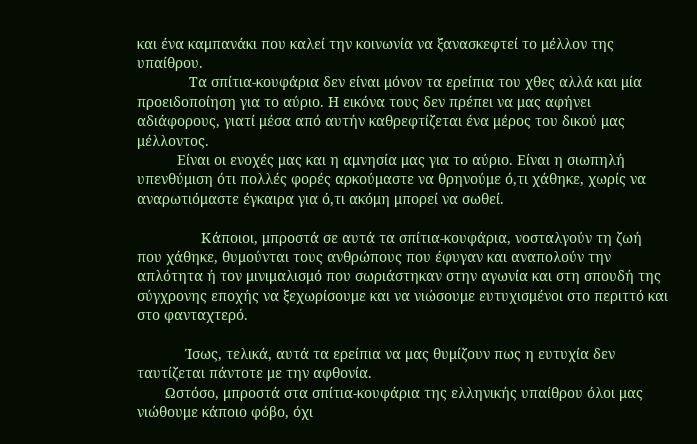και ένα καμπανάκι που καλεί την κοινωνία να ξανασκεφτεί το μέλλον της υπαίθρου.
             Τα σπίτια-κουφάρια δεν είναι μόνον τα ερείπια του χθες αλλά και μία προειδοποίηση για το αύριο. Η εικόνα τους δεν πρέπει να μας αφήνει αδιάφορους, γιατί μέσα από αυτήν καθρεφτίζεται ένα μέρος του δικού μας μέλλοντος.
          Είναι οι ενοχές μας και η αμνησία μας για το αύριο. Είναι η σιωπηλή υπενθύμιση ότι πολλές φορές αρκούμαστε να θρηνούμε ό,τι χάθηκε, χωρίς να αναρωτιόμαστε έγκαιρα για ό,τι ακόμη μπορεί να σωθεί.

                Κάποιοι, μπροστά σε αυτά τα σπίτια-κουφάρια, νοσταλγούν τη ζωή που χάθηκε, θυμούνται τους ανθρώπους που έφυγαν και αναπολούν την απλότητα ή τον μινιμαλισμό που σωριάστηκαν στην αγωνία και στη σπουδή της σύγχρονης εποχής να ξεχωρίσουμε και να νιώσουμε ευτυχισμένοι στο περιττό και στο φανταχτερό.

            Ίσως, τελικά, αυτά τα ερείπια να μας θυμίζουν πως η ευτυχία δεν ταυτίζεται πάντοτε με την αφθονία.
       Ωστόσο, μπροστά στα σπίτια-κουφάρια της ελληνικής υπαίθρου όλοι μας νιώθουμε κάποιο φόβο, όχι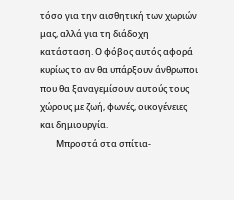τόσο για την αισθητική των χωριών μας, αλλά για τη διάδοχη κατάσταση. Ο φόβος αυτός αφορά κυρίως το αν θα υπάρξουν άνθρωποι που θα ξαναγεμίσουν αυτούς τους χώρους με ζωή, φωνές, οικογένειες και δημιουργία.
        Μπροστά στα σπίτια-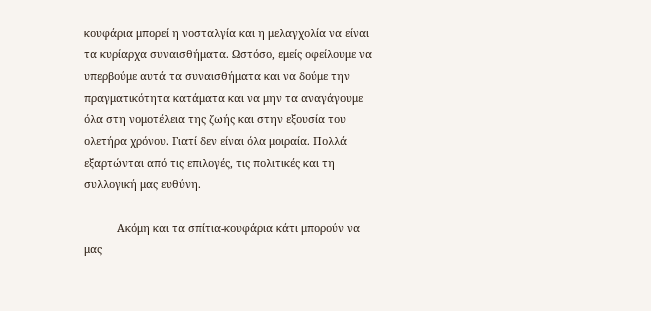κουφάρια μπορεί η νοσταλγία και η μελαγχολία να είναι τα κυρίαρχα συναισθήματα. Ωστόσο, εμείς οφείλουμε να υπερβούμε αυτά τα συναισθήματα και να δούμε την πραγματικότητα κατάματα και να μην τα αναγάγουμε όλα στη νομοτέλεια της ζωής και στην εξουσία του ολετήρα χρόνου. Γιατί δεν είναι όλα μοιραία. Πολλά εξαρτώνται από τις επιλογές, τις πολιτικές και τη συλλογική μας ευθύνη.

           Ακόμη και τα σπίτια-κουφάρια κάτι μπορούν να μας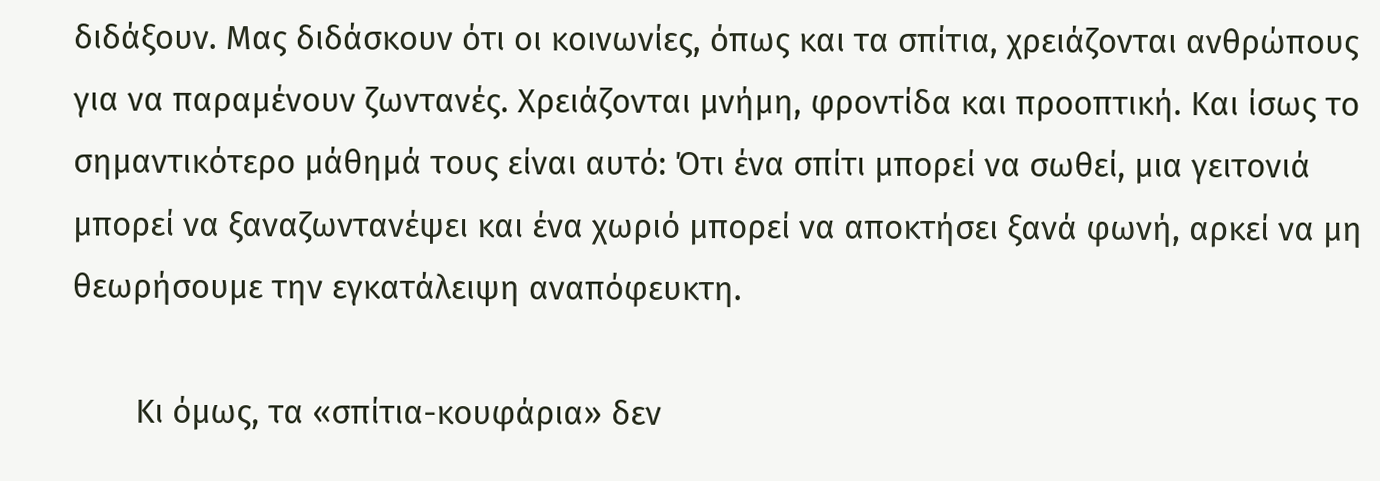διδάξουν. Μας διδάσκουν ότι οι κοινωνίες, όπως και τα σπίτια, χρειάζονται ανθρώπους για να παραμένουν ζωντανές. Χρειάζονται μνήμη, φροντίδα και προοπτική. Και ίσως το σημαντικότερο μάθημά τους είναι αυτό: Ότι ένα σπίτι μπορεί να σωθεί, μια γειτονιά μπορεί να ξαναζωντανέψει και ένα χωριό μπορεί να αποκτήσει ξανά φωνή, αρκεί να μη θεωρήσουμε την εγκατάλειψη αναπόφευκτη.

       Κι όμως, τα «σπίτια-κουφάρια» δεν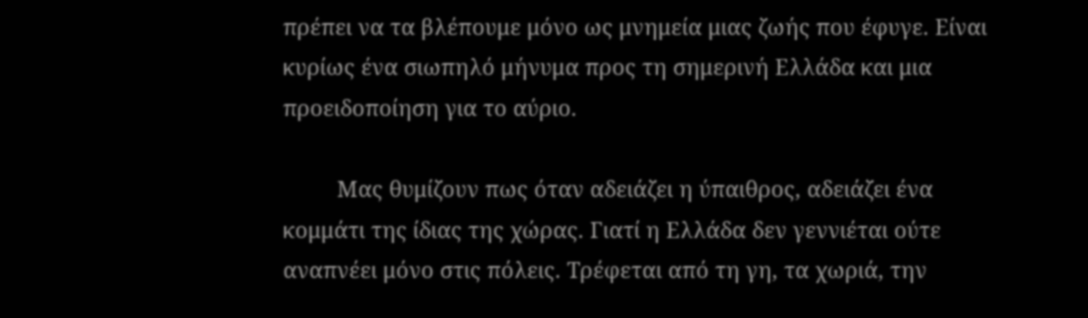πρέπει να τα βλέπουμε μόνο ως μνημεία μιας ζωής που έφυγε. Είναι κυρίως ένα σιωπηλό μήνυμα προς τη σημερινή Ελλάδα και μια προειδοποίηση για το αύριο.

         Μας θυμίζουν πως όταν αδειάζει η ύπαιθρος, αδειάζει ένα κομμάτι της ίδιας της χώρας. Γιατί η Ελλάδα δεν γεννιέται ούτε αναπνέει μόνο στις πόλεις. Τρέφεται από τη γη, τα χωριά, την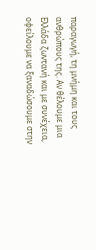παραγωγή, τη μνήμη και τους ανθρώπους της. Αν θέλουμε μια Ελλάδα ζωντανή και με συνέχεια, οφείλουμε να ξαναδώσουμε στην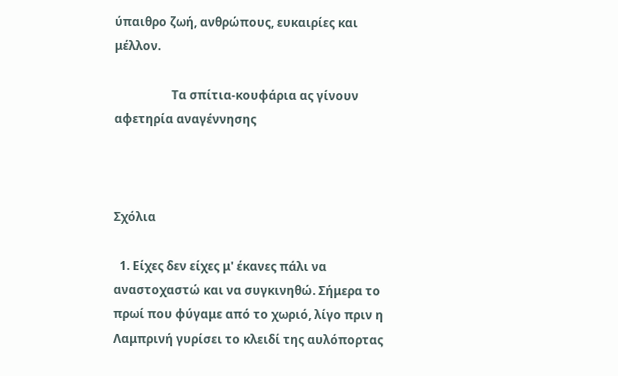ύπαιθρο ζωή, ανθρώπους, ευκαιρίες και μέλλον.

                   Τα σπίτια-κουφάρια ας γίνουν αφετηρία αναγέννησης



Σχόλια

  1. Είχες δεν είχες μ' έκανες πάλι να αναστοχαστώ και να συγκινηθώ. Σήμερα το πρωί που φύγαμε από το χωριό, λίγο πριν η Λαμπρινή γυρίσει το κλειδί της αυλόπορτας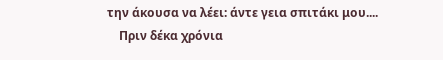την άκουσα να λέει: άντε γεια σπιτάκι μου....
    Πριν δέκα χρόνια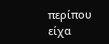περίπου είχα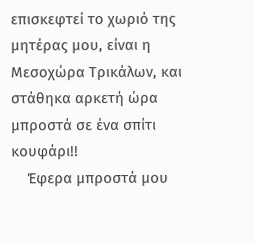επισκεφτεί το χωριό της μητέρας μου, είναι η Μεσοχώρα Τρικάλων, και στάθηκα αρκετή ώρα μπροστά σε ένα σπίτι κουφάρι!!
    Έφερα μπροστά μου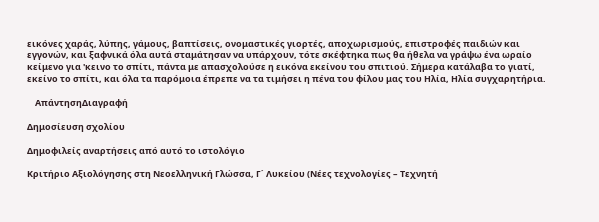εικόνες χαράς, λύπης, γάμους, βαπτίσεις, ονομαστικές γιορτές, αποχωρισμούς, επιστροφές παιδιών και εγγονών, και ξαφνικά όλα αυτά σταμάτησαν να υπάρχουν, τότε σκέφτηκα πως θα ήθελα να γράψω ένα ωραίο κείμενο για 'κεινο το σπίτι, πάντα με απασχολούσε η εικόνα εκείνου του σπιτιού. Σήμερα κατάλαβα το γιατί, εκείνο το σπίτι, και όλα τα παρόμοια έπρεπε να τα τιμήσει η πένα του φίλου μας του Ηλία, Ηλία συγχαρητήρια.

    ΑπάντησηΔιαγραφή

Δημοσίευση σχολίου

Δημοφιλείς αναρτήσεις από αυτό το ιστολόγιο

Κριτήριο Αξιολόγησης στη Νεοελληνική Γλώσσα, Γ΄ Λυκείου (Νέες τεχνολογίες – Τεχνητή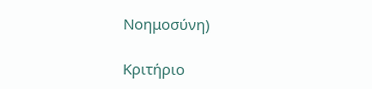Νοημοσύνη)

Κριτήριο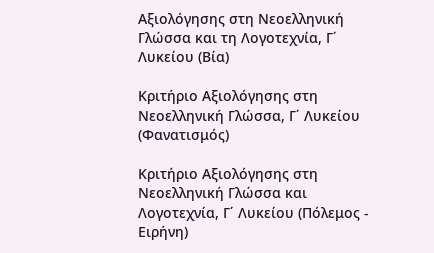Αξιολόγησης στη Νεοελληνική Γλώσσα και τη Λογοτεχνία, Γ΄ Λυκείου (Βία)

Κριτήριο Αξιολόγησης στη Νεοελληνική Γλώσσα, Γ΄ Λυκείου (Φανατισμός)

Κριτήριο Αξιολόγησης στη Νεοελληνική Γλώσσα και Λογοτεχνία, Γ΄ Λυκείου (Πόλεμος - Ειρήνη)